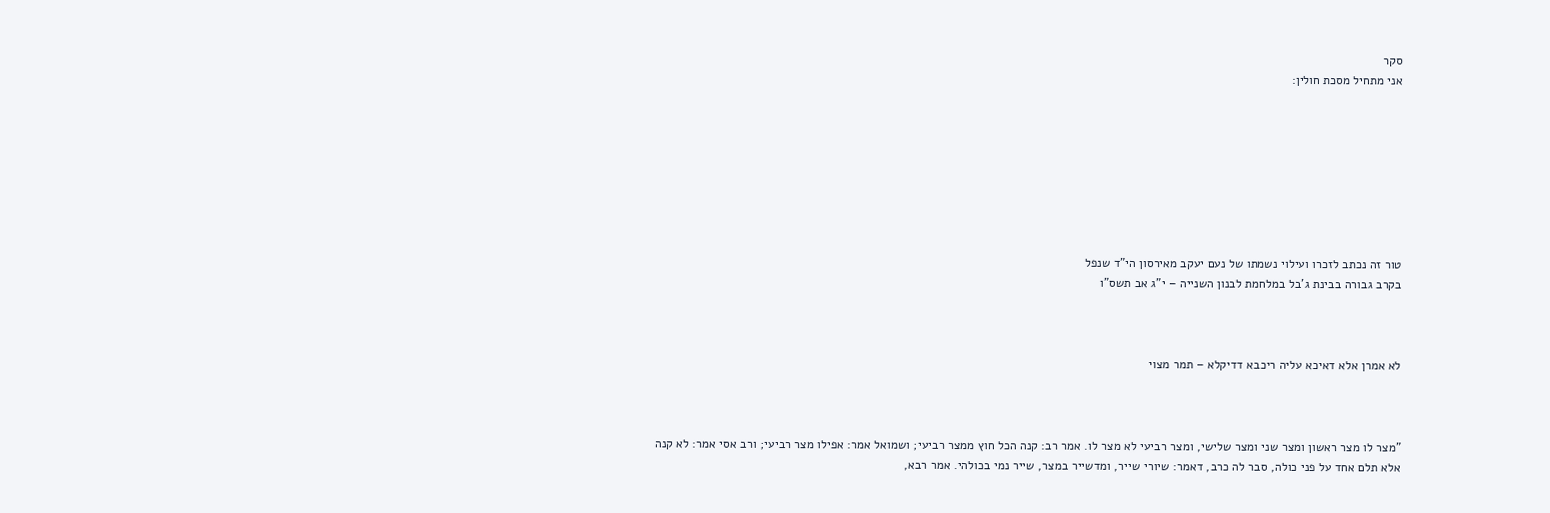סקר
אני מתחיל מסכת חולין:








טור זה נכתב לזכרו ועילוי נשמתו של נעם יעקב מאירסון הי"ד שנפל
בקרב גבורה בבינת ג'בל במלחמת לבנון השנייה – י"ג אב תשס"ו



לא אמרן אלא דאיכא עליה ריכבא דדיקלא – תמר מצוי



"מצר לו מצר ראשון ומצר שני ומצר שלישי, ומצר רביעי לא מצר לו. אמר רב: קנה הכל חוץ ממצר רביעי; ושמואל אמר: אפילו מצר רביעי; ורב אסי אמר: לא קנה אלא תלם אחד על פני כולה, סבר לה כרב, דאמר: שיורי שייר, ומדשייר במצר, שייר נמי בכולהי. אמר רבא,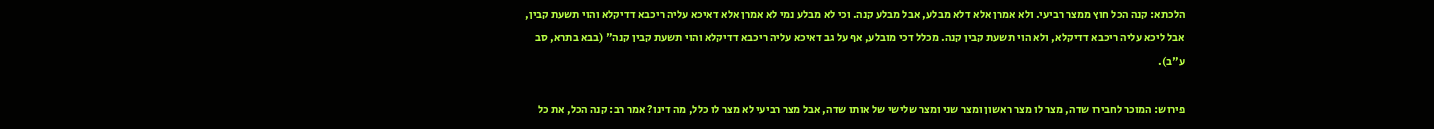הלכתא: קנה הכל חוץ ממצר רביעי. ולא אמרן אלא דלא מבלע, אבל מבלע קנה. וכי לא מבלע נמי לא אמרן אלא דאיכא עליה ריכבא דדיקלא והוי תשעת קבין, אבל ליכא עליה ריכבא דדיקלא, ולא הוי תשעת קבין קנה. מכלל דכי מובלע, אף על גב דאיכא עליה ריכבא דדיקלא והוי תשעת קבין קנה" (בבא בתרא, סב ע"ב).

פירוש: המוכר לחבירו שדה, מצר לו מצר ראשון ומצר שני ומצר שלישי של אותו שדה, אבל מצר רביעי לא מצר לו כלל, מה דינו? אמר רב: קנה הכל, את כל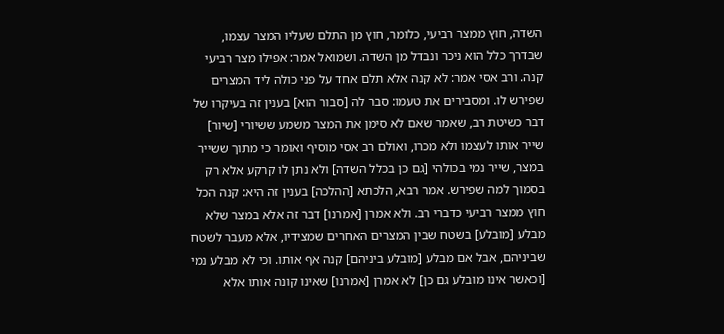השדה, חוץ ממצר רביעי, כלומר, חוץ מן התלם שעליו המצר עצמו, שבדרך כלל הוא ניכר ונבדל מן השדה. ושמואל אמר: אפילו מצר רביעי קנה. ורב אסי אמר: לא קנה אלא תלם אחד על פני כולה ליד המצרים שפירש לו. ומסבירים את טעמו: סבר לה [סבור הוא] בענין זה בעיקרו של דבר כשיטת רב, שאמר שאם לא סימן את המצר משמע ששיורי [שיור] שייר אותו לעצמו ולא מכרו, ואולם רב אסי מוסיף ואומר כי מתוך ששייר במצר, שייר נמי בכולהי [גם כן בכלל השדה] ולא נתן לו קרקע אלא רק בסמוך למה שפירש. אמר רבא, הלכתא [ההלכה] בענין זה היא: קנה הכל חוץ ממצר רביעי כדברי רב. ולא אמרן [אמרנו] דבר זה אלא במצר שלא מבלע [מובלע] בשטח שבין המצרים האחרים שמצידיו, אלא מעבר לשטח שביניהם, אבל אם מבלע [מובלע ביניהם] קנה אף אותו. וכי לא מבלע נמי [וכאשר אינו מובלע גם כן] לא אמרן [אמרנו] שאינו קונה אותו אלא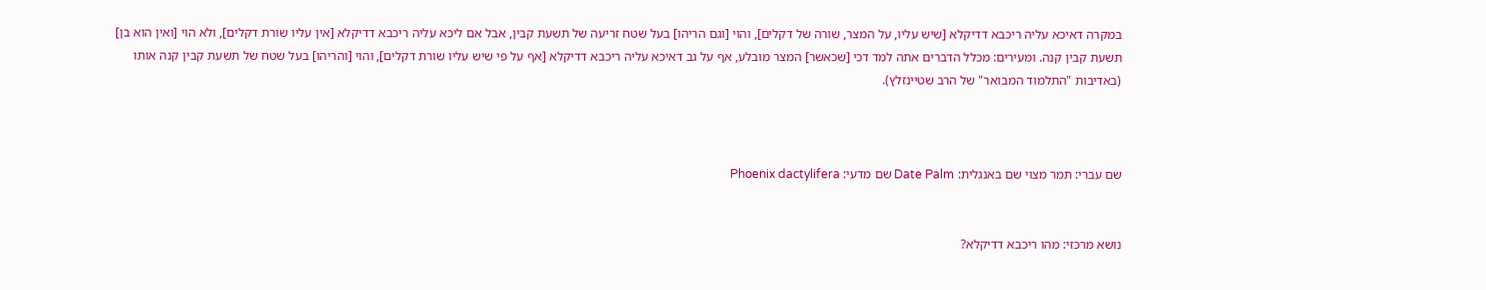במקרה דאיכא עליה ריכבא דדיקלא [שיש עליו, על המצר, שורה של דקלים], והוי [וגם הריהו] בעל שטח זריעה של תשעת קבין, אבל אם ליכא עליה ריכבא דדיקלא [אין עליו שורת דקלים], ולא הוי [ואין הוא בן] תשעת קבין קנה. ומעירים: מכלל הדברים אתה למד דכי [שכאשר] המצר מובלע, אף על גב דאיכא עליה ריכבא דדיקלא [אף על פי שיש עליו שורת דקלים], והוי [והריהו] בעל שטח של תשעת קבין קנה אותו (באדיבות "התלמוד המבואר" של הרב שטיינזלץ).



שם עברי: תמר מצוי שם באנגלית: Date Palm שם מדעי: Phoenix dactylifera


נושא מרכזי: מהו ריכבא דדיקלא?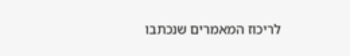לריכוז המאמרים שנכתבו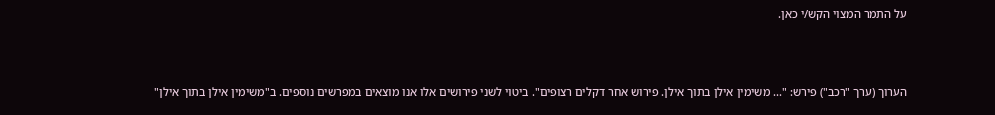על התמר המצוי הקש/י כאן.



הערוך (ערך "רכב") פירש: "... משימין אילן בתוך אילן. פירוש אחר דקלים רצופים". ביטוי לשני פירושים אלו אנו מוצאים במפרשים נוספים. ב"משימין אילן בתוך אילן"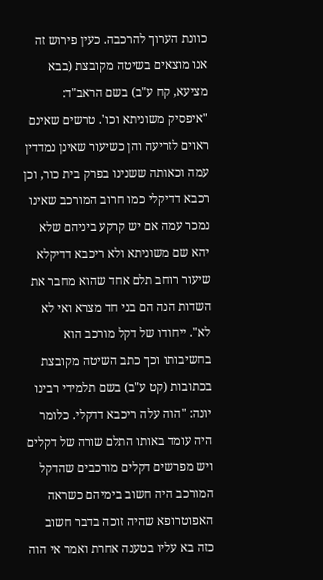כוונת הערוך להרכבה. כעין פירוש זה אנו מוצאים בשיטה מקובצת (בבא מציעא, קח ע"ב) בשם הראב"ד: "איפסיק משוניתא וכו'. טרשים שאינם ראוים לזריעה והן כשיעור שאינן נמדדין עמה וכאותה ששנינו בפרק בית כור, וכן רכבא דדיקלי כמו חרוב המורכב שאינו נמכר עמה אם יש קרקע ביניהם שלא יהא שם משוניתא ולא ריכבא דדיקלא שיעור רוחב תלם אחד שהוא מחבר את השדות הנה הם בני חד מצרא ואי לא לא". ייחודו של דקל מורכב הוא בחשיבותו וכך כתב השיטה מקובצת בכתובות (קט ע"ב) בשם תלמידי רבינו יונה: "הוה עלה ריכבא דדקלי. כלומר היה עומד באותו התלם שורה של דקלים ויש מפרשים דקלים מורכבים שהדקל המורכב היה חשוב בימיהם כשראה האפוטרופא שהיה זוכה בדבר חשוב כזה בא עליו בטענה אחרת ואמר אי הוה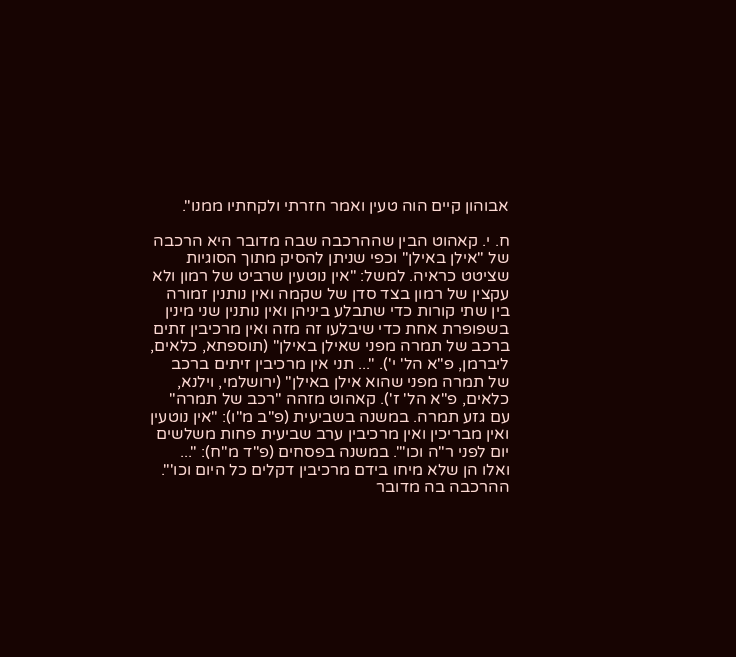אבוהון קיים הוה טעין ואמר חזרתי ולקחתיו ממנו".

ח. י. קאהוט הבין שההרכבה שבה מדובר היא הרכבה של "אילן באילן" וכפי שניתן להסיק מתוך הסוגיות שציטט כראיה. למשל: "אין נוטעין שרביט של רמון ולא עקצין של רמון בצד סדן של שקמה ואין נותנין זמורה בין שתי קורות כדי שתבלע ביניהן ואין נותנין שני מינין בשפופרת אחת כדי שיבלעו זה מזה ואין מרכיבין זתים ברכב של תמרה מפני שאילן באילן" (תוספתא, כלאים, ליברמן, פ"א הל' י'). "... תני אין מרכיבין זיתים ברכב של תמרה מפני שהוא אילן באילן" (ירושלמי, וילנא, כלאים, פ"א הל' ז'). קאהוט מזהה "רכב של תמרה" עם גזע תמרה. במשנה בשביעית (פ"ב מ"ו): "אין נוטעין ואין מבריכין ואין מרכיבין ערב שביעית פחות משלשים יום לפני ר"ה וכו'". במשנה בפסחים (פ"ד מ"ח): "... ואלו הן שלא מיחו בידם מרכיבין דקלים כל היום וכו'". ההרכבה בה מדובר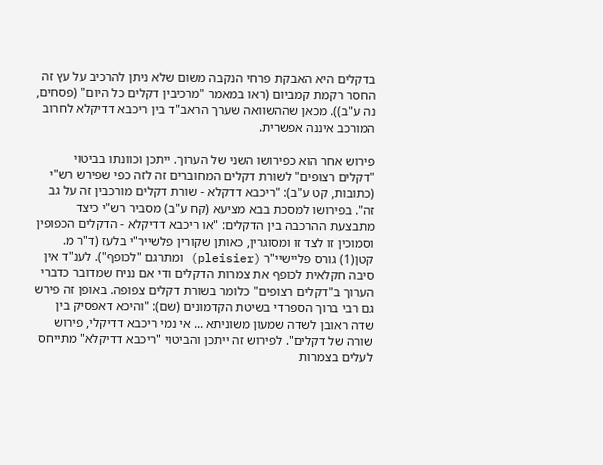בדקלים היא האבקת פרחי הנקבה משום שלא ניתן להרכיב על עץ זה החסר רקמת קמביום (ראו במאמר "מרכיבין דקלים כל היום" (פסחים, נה ע"ב)). מכאן שההשוואה שערך הראב"ד בין ריכבא דדיקלא לחרוב המורכב איננה אפשרית.

פירוש אחר הוא כפירושו השני של הערוך. ייתכן וכוונתו בביטוי "דקלים רצופים" לשורת דקלים המחוברים זה לזה כפי שפירש רש"י (כתובות, קט ע"ב): "ריכבא דדקלא - שורת דקלים מורכבין זה על גב זה". בפירושו למסכת בבא מציעא (קח ע"ב) מסביר רש"י כיצד מתבצעת ההרכבה בין הדקלים: "או ריכבא דדיקלא - הדקלים הכפופין וסמוכין זו לצד זו ומסוגרין, כאותן שקורין פלשייר"י בלעז (ד"ר מ. קטן(1) גורס פליישיי"ר (pleisier) ומתרגם "לכופף"). לענ"ד אין סיבה חקלאית לכופף את צמרות הדקלים ודי אם נניח שמדובר כדברי הערוך ב"דקלים רצופים" כלומר בשורת דקלים צפופה. באופן זה פירש גם רבי ברוך הספרדי בשיטת הקדמונים (שם): "והיכא דאפסיק בין שדה ראובן לשדה שמעון משוניתא ... אי נמי ריכבא דדיקלי, פירוש שורה של דקלים". לפירוש זה ייתכן והביטוי "ריכבא דדיקלא" מתייחס לעלים בצמרות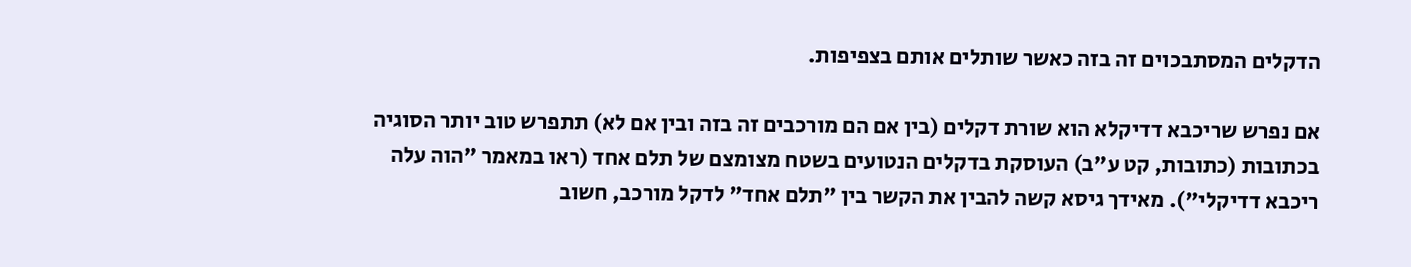הדקלים המסתבכוים זה בזה כאשר שותלים אותם בצפיפות.

אם נפרש שריכבא דדיקלא הוא שורת דקלים (בין אם הם מורכבים זה בזה ובין אם לא) תתפרש טוב יותר הסוגיה בכתובות (כתובות, קט ע"ב) העוסקת בדקלים הנטועים בשטח מצומצם של תלם אחד (ראו במאמר "הוה עלה ריכבא דדיקלי"). מאידך גיסא קשה להבין את הקשר בין "תלם אחד" לדקל מורכב, חשוב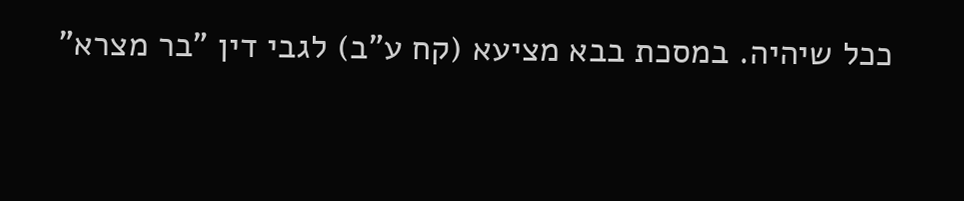ככל שיהיה. במסכת בבא מציעא (קח ע"ב) לגבי דין "בר מצרא"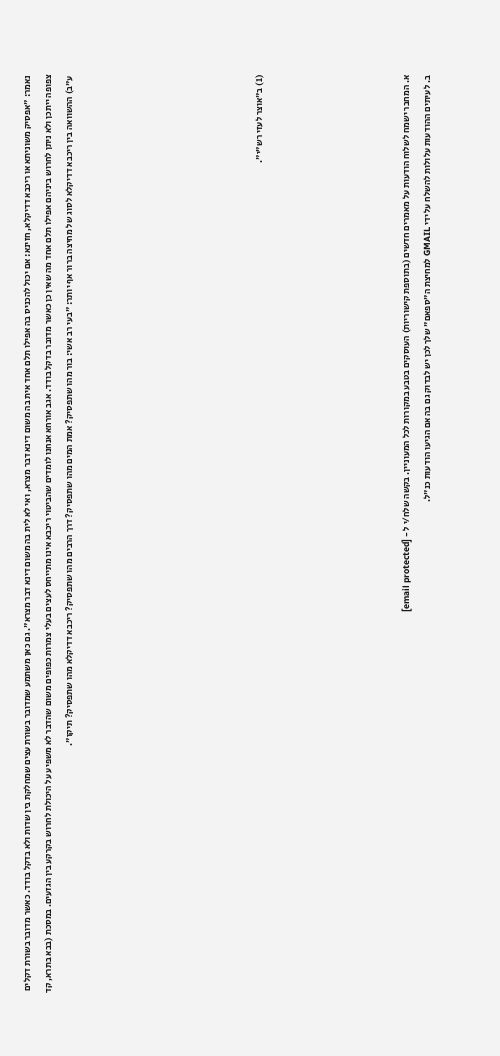נאמר: "אפסיק משוניתא או ריכבא דדיקלא, חזינא: אם יכול להכניס בה אפילו תלם אחד אית בה משום דינא דבר מצרא, ואי לא לית בה משום דינא דבר מצרא". גם כאן משתמע שמדובר בשורת עצים שמחלקת בין שדות ולא בדקל בודד. כאשר מדובר בשורת דקלים צפופה ייתכן ולא ניתן לחרוש ביניהם אפילו תלם אחד מה שאין כן כאשר מדובר בדקל בודד. אגב אורחא אנחנו לומדים שהביטוי ריכבא אינו מתייחס לעצים בעלי צמרות כפופים משום שהדבר לא משפיע על היכולת לחרוש בקרקע בין הגזעים. במסכת (בבא בתרא, קד ע"ב) ההשוואה בין ריכבא דדיקלא לסוג של מחיצה ברור אף יותר: "בעי רב אשי: בור מהו שתפסיק? אמת המים מהו שתפסיק? דרך הרבים מהו שתפסיק? ריכבא דדיקלא מהו שתפסיק? תיקו".








(1) ב"אוצר לעזי רש"י".






א. המחבר ישמח לשלוח הודעות על מאמרים חדשים (בתוספת קישוריות) העוסקים בטבע במקורות לכל המעוניין. בקשה שלח/י ל - [email protected]
ב. לעיתים ההודעות עלולות להשלח על ידי GMAIL למחיצת ה"ספאם" שלך לכן יש לבדוק גם בה אם הגיעו הודעות כנ"ל.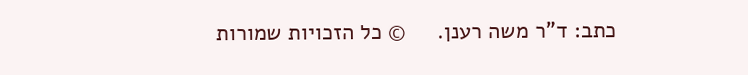כתב: ד"ר משה רענן.     © כל הזכויות שמורות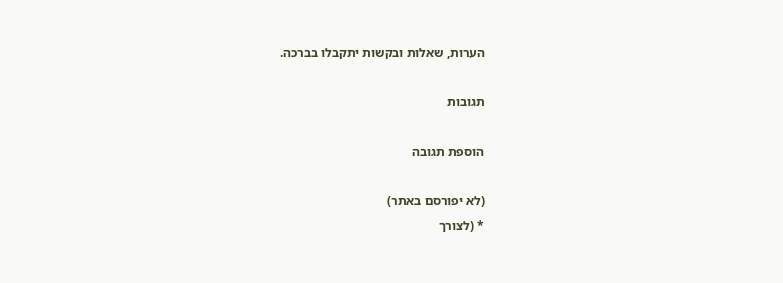הערות, שאלות ובקשות יתקבלו בברכה.

תגובות

הוספת תגובה

(לא יפורסם באתר)
* (לצורך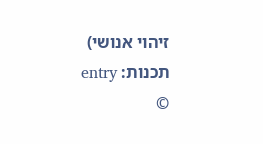זיהוי אנושי)
תכנות: entry
©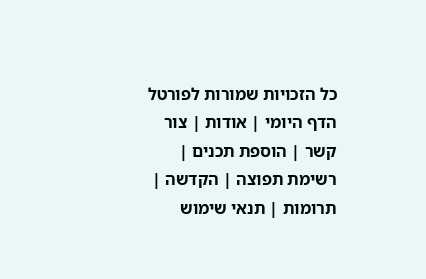כל הזכויות שמורות לפורטל הדף היומי | אודות | צור קשר | הוספת תכנים | רשימת תפוצה | הקדשה | תרומות | תנאי שימוש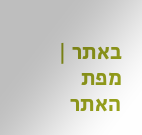באתר | מפת האתר